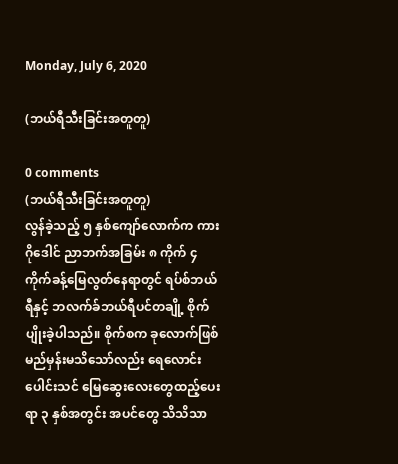Monday, July 6, 2020

(ဘယ်ရီသီးခြင်းအတူတူ)

0 comments
(ဘယ်ရီသီးခြင်းအတူတူ)
လွန်ခဲ့သည့် ၅ နှစ်ကျော်လောက်က ကားဂိုဒေါင် ညာဘက်အခြမ်း ၈ ကိုက် ၄ ကိုက်ခန့်မြေလွတ်နေရာတွင် ရပ်စ်ဘယ်ရီနှင့် ဘလက်ခ်ဘယ်ရီပင်တချို့ စိုက်ပျိုးခဲ့ပါသည်။ စိုက်စက ခုလောက်ဖြစ်မည်မှန်းမသိသော်လည်း ရေလောင်းပေါင်းသင် မြေဆွေးလေးတွေထည့်ပေးရာ ၃ နှစ်အတွင်း အပင်တွေ သိသိသာ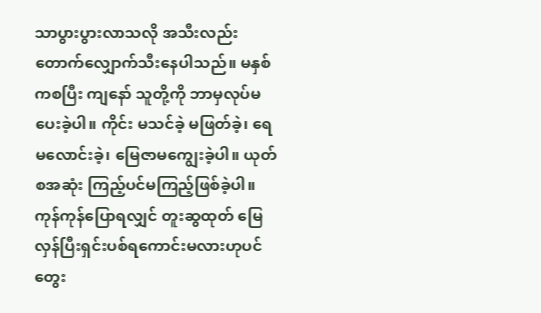သာပွားပွားလာသလို အသီးလည်း တောက်လျှောက်သီးနေပါသည်။ မနှစ်ကစပြီး ကျနော် သူတို့ကို ဘာမှလုပ်မပေးခဲ့ပါ။ ကိုင်း မသင်ခဲ့ မဖြတ်ခဲ့၊ ရေမလောင်းခဲ့၊ မြေဇာမကျွေးခဲ့ပါ။ ယုတ်စအဆုံး ကြည့်ပင်မကြည့်ဖြစ်ခဲ့ပါ။ ကုန်ကုန်ပြောရလျှင် တူးဆွထုတ် မြေလှန်ပြီးရှင်းပစ်ရကောင်းမလားဟုပင် တွေး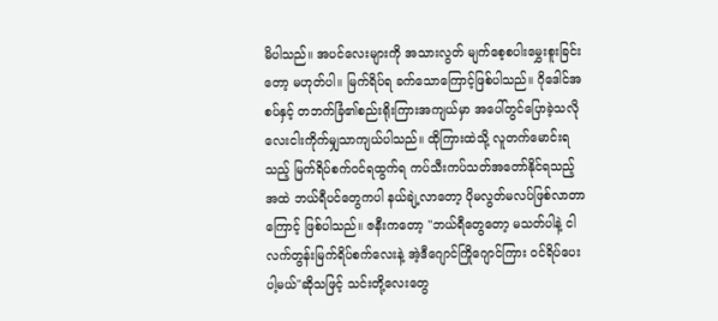မိပါသည်။ အပင်လေးများကို အသားလွတ် မျက်စေ့စပါးမွှေးစူးခြင်းတော့ မဟုတ်ပါ။ မြက်ရိပ်ရ ခက်သောကြောင့်ဖြစ်ပါသည်။ ဂိုဒေါင်အစပ်နှင့် တဘက်ခြံ၏စည်းရိုးကြားအကျယ်မှာ အပေါ်တွင်ပြောခဲ့သလို လေးငါးကိုက်မျှသာကျယ်ပါသည်။ ထိုကြားထဲသို့ လူတက်မောင်းရသည့် မြက်ရိပ်စက်ဝင်ရထွက်ရ ကပ်သီးကပ်သတ်အတော်နိုင်ရသည့်အထဲ ဘယ်ရီပင်တွေကပါ နယ်ချဲ့လာတော့ ပိုမလွတ်မလပ်ဖြစ်လာတာကြောင့် ဖြစ်ပါသည်။ ဇနီးကတော့ "ဘယ်ရီတွေတော့ မသတ်ပါနဲ့ ငါ လက်တွန်းမြက်ရိပ်စက်လေးနဲ့ အဲ့ဒီဂျောင်ကြိုဂျောင်ကြား ဝင်ရိပ်ပေးပါ့မယ်"ဆိုသဖြင့် သင်းတို့လေးတွေ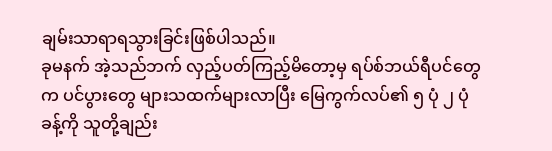ချမ်းသာရာရသွားခြင်းဖြစ်ပါသည်။
ခုမနက် အဲ့သည်ဘက် လှည့်ပတ်ကြည့်မိတော့မှ ရပ်စ်ဘယ်ရီပင်တွေက ပင်ပွားတွေ များသထက်များလာပြီး မြေကွက်လပ်၏ ၅ ပုံ ၂ ပုံခန့်ကို သူတို့ချည်း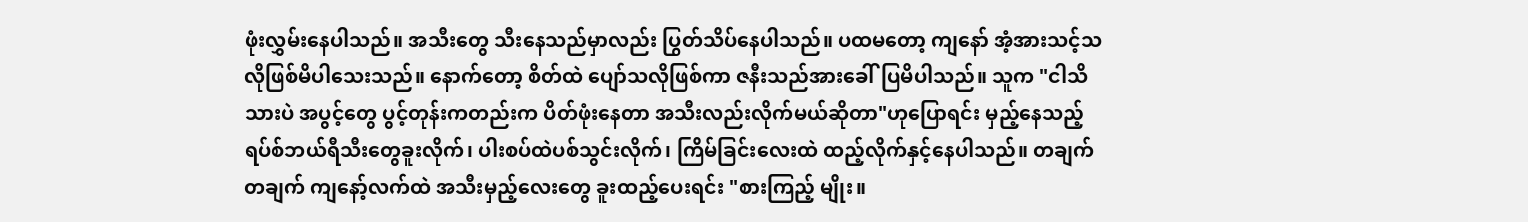ဖုံးလွှမ်းနေပါသည်။ အသီးတွေ သီးနေသည်မှာလည်း ပြွတ်သိပ်နေပါသည်။ ပထမတော့ ကျနော် အံ့အားသင့်သလိုဖြစ်မိပါသေးသည်။ နောက်တော့ စိတ်ထဲ ပျော်သလိုဖြစ်ကာ ဇနီးသည်အားခေါ်ပြမိပါသည်။ သူက "ငါသိသားပဲ အပွင့်တွေ ပွင့်တုန်းကတည်းက ပိတ်ဖုံးနေတာ အသီးလည်းလိုက်မယ်ဆိုတာ"ဟုပြောရင်း မှည့်နေသည့် ရပ်စ်ဘယ်ရီသီးတွေခူးလိုက်၊ ပါးစပ်ထဲပစ်သွင်းလိုက်၊ ကြိမ်ခြင်းလေးထဲ ထည့်လိုက်နှင့်နေပါသည်။ တချက်တချက် ကျနော့်လက်ထဲ အသီးမှည့်လေးတွေ ခူးထည့်ပေးရင်း "စားကြည့် မျိုး။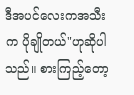ဒီအပင်လေးကအသီးက ပိုချိုတယ်"ဟုဆိုပါသည်။ စားကြည့်တော့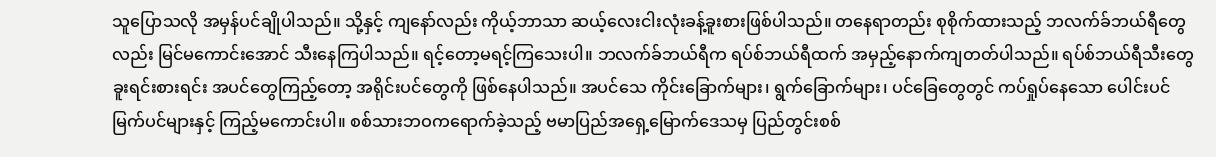သူပြောသလို အမှန်ပင်ချိုပါသည်။ သို့နှင့် ကျနော်လည်း ကိုယ့်ဘာသာ ဆယ့်လေးငါးလုံးခန့်ခူးစားဖြစ်ပါသည်။ တနေရာတည်း စုစိုက်ထားသည့် ဘလက်ခ်ဘယ်ရီတွေလည်း မြင်မကောင်းအောင် သီးနေကြပါသည်။ ရင့်တော့မရင့်ကြသေးပါ။ ဘလက်ခ်ဘယ်ရီက ရပ်စ်ဘယ်ရီထက် အမှည့်နောက်ကျတတ်ပါသည်။ ရပ်စ်ဘယ်ရီသီးတွေ ခူးရင်းစားရင်း အပင်တွေကြည့်တော့ အရိုင်းပင်တွေကို ဖြစ်နေပါသည်။ အပင်သေ ကိုင်းခြောက်များ၊ ရွက်ခြောက်များ၊ ပင်ခြေတွေတွင် ကပ်ရှုပ်နေသော ပေါင်းပင် မြက်ပင်များနှင့် ကြည့်မကောင်းပါ။ စစ်သားဘဝကရောက်ခဲ့သည့် ဗမာပြည်အရှေ့မြောက်ဒေသမှ ပြည်တွင်းစစ်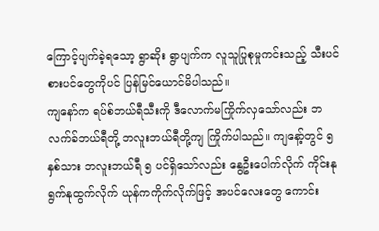ကြောင့်ပျက်ခဲ့ရသော့ ရွာဆိုး ရွာပျက်က လူသူပြုစုမှုကင်းသည့် သီးပင်စားပင်တွေကိုပင် ပြန်မြင်ယောင်မိပါသည်။
ကျနော်က ရပ်စ်ဘယ်ရီသီးကို ဒီလောက်မကြိုက်လှသော်လည်း ဘလက်ခ်ဘယ်ရီတို့ ဘလူးဘယ်ရီတို့ကျ ကြိုက်ပါသည်။ ကျနော့်တွင် ၅ နှစ်သား ဘလူးဘယ်ရီ ၅ ပင်ရှိသော်လည်း နွေဦးပေါက်လိုက် ကိုင်းနုရွက်နုထွက်လိုက် ယုန်ကကိုက်လိုက်ဖြင့် အပင်လေးတွေ ကောင်း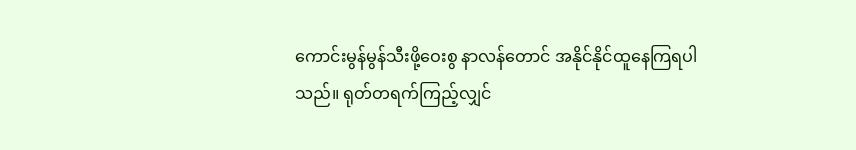ကောင်းမွန်မွန်သီးဖို့ဝေးစွ နာလန်တောင် အနိုင်နိုင်ထူနေကြရပါသည်။ ရုတ်တရက်ကြည့်လျှင်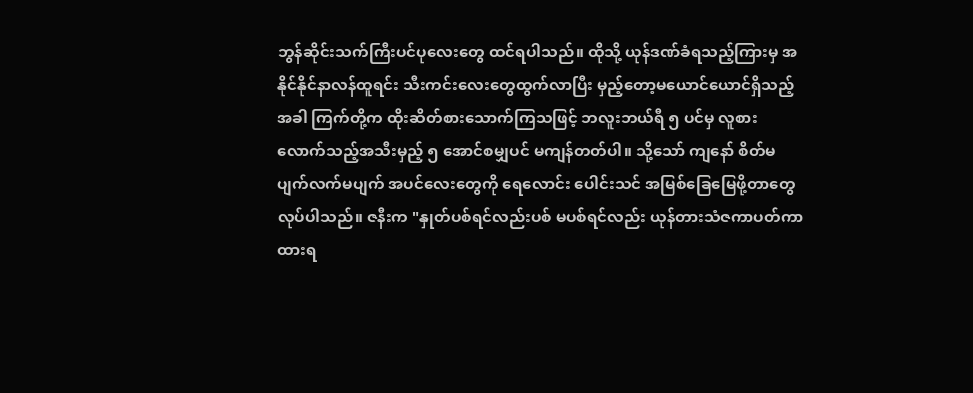ဘွန်ဆိုင်းသက်ကြီးပင်ပုလေးတွေ ထင်ရပါသည်။ ထိုသို့ ယုန်ဒဏ်ခံရသည့်ကြားမှ အနိုင်နိုင်နာလန်ထူရင်း သီးကင်းလေးတွေထွက်လာပြီး မှည့်တော့မယောင်ယောင်ရှိသည့်အခါ ကြက်တို့က ထိုးဆိတ်စားသောက်ကြသဖြင့် ဘလူးဘယ်ရီ ၅ ပင်မှ လူစားလောက်သည့်အသီးမှည့် ၅ အောင်စမျှပင် မကျန်တတ်ပါ။ သို့သော် ကျနော် စိတ်မပျက်လက်မပျက် အပင်လေးတွေကို ရေလောင်း ပေါင်းသင် အမြစ်ခြေမြေဖို့တာတွေ လုပ်ပါသည်။ ဇနီးက "နှုတ်ပစ်ရင်လည်းပစ် မပစ်ရင်လည်း ယုန်တားသံဇကာပတ်ကာထားရ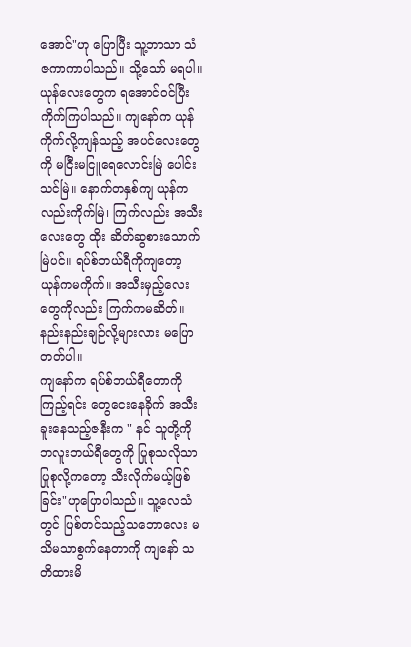အောင်"ဟု ပြောပြီး သူ့ဘာသာ သံဇကာကာပါသည်။ သို့သော် မရပါ။ ယုန်လေးတွေက ရအောင်ဝင်ပြီး ကိုက်ကြပါသည်။ ကျနော်က ယုန်ကိုက်လို့ကျန်သည့် အပင်လေးတွေကို မငြီးမငြူရေလောင်းမြဲ ပေါင်းသင်မြဲ။ နောက်တနှစ်ကျ ယုန်ကလည်းကိုက်မြဲ၊ ကြက်လည်း အသီးလေးတွေ ထိုး ဆိတ်ဆွစားသောက်မြဲပင်။ ရပ်စ်ဘယ်ရီကိုကျတော့ ယုန်ကမကိုက်။ အသီးမှည့်လေးတွေကိုလည်း ကြက်ကမဆိတ်။ နည်းနည်းချဉ်လို့များလား မပြောတတ်ပါ။
ကျနော်က ရပ်စ်ဘယ်ရီတောကိုကြည့်ရင်း တွေငေးနေခိုက် အသီးခူးနေသည့်ဇနီးက " နင် သူတို့ကို ဘလူးဘယ်ရီတွေကို ပြုစုသလိုသာပြုစုလို့ကတော့ သီးလိုက်မယ့်ဖြစ်ခြင်း"ဟုပြောပါသည်။ သူ့လေသံတွင် ပြစ်တင်သည့်သဘောလေး မသိမသာစွက်နေတာကို ကျနော် သတိထားမိ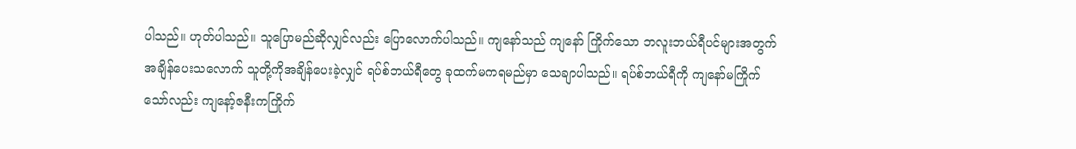ပါသည်။ ဟုတ်ပါသည်။ သူပြောမည်ဆိုလျှင်လည်း ပြောလောက်ပါသည်။ ကျနော်သည် ကျနော် ကြိုက်သော ဘလူးဘယ်ရီပင်များအတွက် အချိန်ပေးသလောက် သူတို့ကိုအချိန်ပေးခဲ့လျှင် ရပ်စ်ဘယ်ရီတွေ ခုထက်မကရမည်မှာ သေချာပါသည်။ ရပ်စ်ဘယ်ရီကို ကျနော်မကြိုက်သော်လည်း ကျနော့်ဇနီးကကြိုက်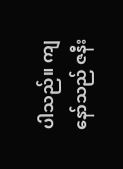ပါသည်။ ကျနော်သည် ဇနီး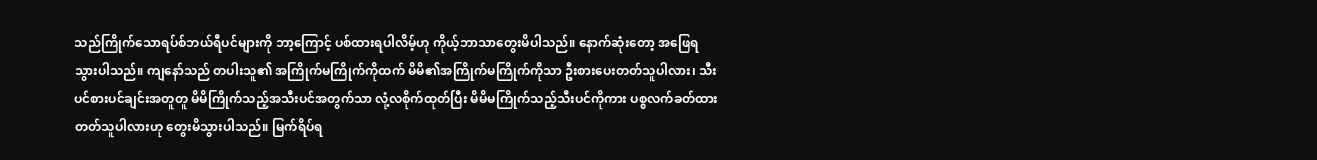သည်ကြိုက်သောရပ်စ်ဘယ်ရီပင်များကို ဘာ့ကြောင့် ပစ်ထားရပါလိမ့်ဟု ကိုယ့်ဘာသာတွေးမိပါသည်။ နောက်ဆုံးတော့ အဖြေရသွားပါသည်။ ကျနော်သည် တပါးသူ၏ အကြိုက်မကြိုက်ကိုထက် မိမိ၏အကြိုက်မကြိုက်ကိုသာ ဦးစားပေးတတ်သူပါလား၊ သီးပင်စားပင်ချင်းအတူတူ မိမိကြိုက်သည့်အသီးပင်အတွက်သာ လုံ့လစိုက်ထုတ်ပြီး မိမိမကြိုက်သည့်သီးပင်ကိုကား ပစ္စလက်ခတ်ထားတတ်သူပါလားဟု တွေးမိသွားပါသည်။ မြက်ရိပ်ရ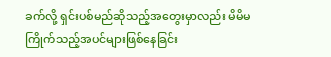ခက်လို့ ရှင်းပစ်မည်ဆိုသည့်အတွေးမှာလည်း မိမိမကြိုက်သည့်အပင်များဖြစ်နေခြင်း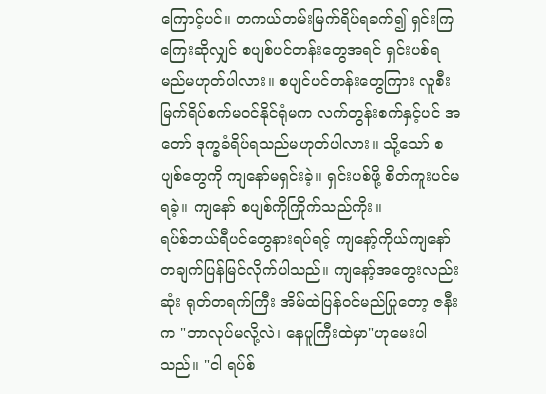ကြောင့်ပင်။ တကယ်တမ်းမြက်ရိပ်ရခက်၍ ရှင်းကြကြေးဆိုလျှင် စပျစ်ပင်တန်းတွေအရင် ရှင်းပစ်ရမည်မဟုတ်ပါလား။ စပျင်ပင်တန်းတွေကြား လူစီးမြက်ရိပ်စက်မဝင်နိုင်ရုံမက လက်တွန်းစက်နှင့်ပင် အတော် ဒုက္ခခံရိပ်ရသည်မဟုတ်ပါလား။ သို့သော် စပျစ်တွေကို ကျနော်မရှင်းခဲ့။ ရှင်းပစ်ဖို့ စိတ်ကူးပင်မရခဲ့။ ကျနော် စပျစ်ကိုကြိုက်သည်ကိုး။
ရပ်စ်ဘယ်ရီပင်တွေနားရပ်ရင့် ကျနော့်ကိုယ်ကျနော် တချက်ပြန်မြင်လိုက်ပါသည်။ ကျနော့်အတွေးလည်းဆုံး ရုတ်တရက်ကြီး အိမ်ထဲပြန်ဝင်မည်ပြုတော့ ဇနီးက "ဘာလုပ်မလို့လဲ၊ နေပူကြီးထဲမှာ"ဟုမေးပါသည်။ "ငါ ရပ်စ်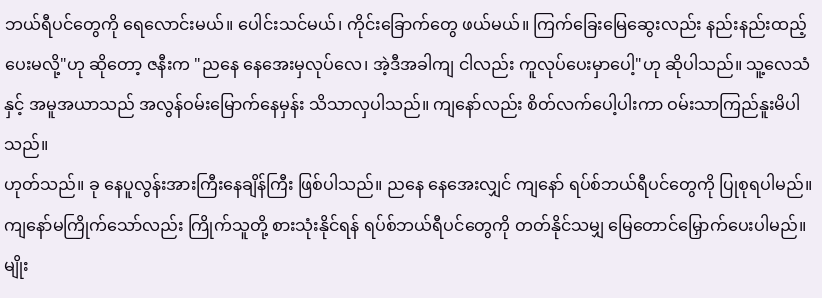ဘယ်ရီပင်တွေကို ရေလောင်းမယ်။ ပေါင်းသင်မယ်၊ ကိုင်းခြောက်တွေ ဖယ်မယ်။ ကြက်ခြေးမြေဆွေးလည်း နည်းနည်းထည့်ပေးမလို့"ဟု ဆိုတော့ ဇနီးက "ညနေ နေအေးမှလုပ်လေ၊ အဲ့ဒီအခါကျ ငါလည်း ကူလုပ်ပေးမှာပေါ့"ဟု ဆိုပါသည်။ သူ့လေသံနှင့် အမူအယာသည် အလွန်ဝမ်းမြောက်နေမှန်း သိသာလှပါသည်။ ကျနော်လည်း စိတ်လက်ပေါ့ပါးကာ ဝမ်းသာကြည်နူးမိပါသည်။
ဟုတ်သည်။ ခု နေပူလွန်းအားကြီးနေချိန်ကြီး ဖြစ်ပါသည်။ ညနေ နေအေးလျှင် ကျနော် ရပ်စ်ဘယ်ရီပင်တွေကို ပြုစုရပါမည်။ ကျနော်မကြိုက်သော်လည်း ကြိုက်သူတို့ စားသုံးနိုင်ရန် ရပ်စ်ဘယ်ရီပင်တွေကို တတ်နိုင်သမျှ မြေတောင်မြှောက်ပေးပါမည်။
မျိုး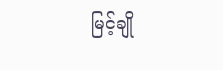မြင့်ချို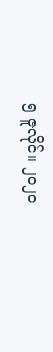၅ ဇူလိုင်။ ၂၀၂၀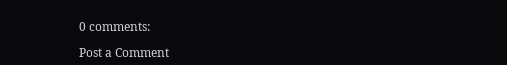0 comments:

Post a Comment